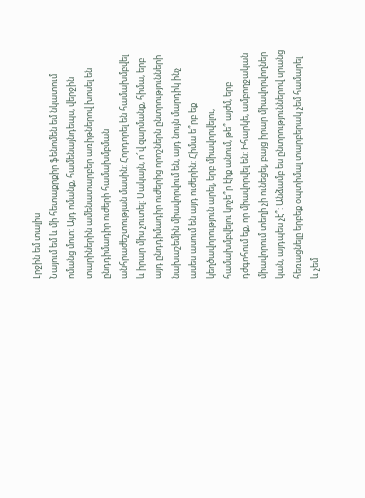Լրջին եմ տալիս
Նայում եմ և մի հետաքրքիր ֆենոմեն եմ նկատում ոմանց մոտ: Այդ ոմանք, համենայնդեպս, վերջին տարիներին ամենատարբեր առիթներով խոսել են ընդդիմադիր ուժերի համախմբման անհրաժեշտության մասին: Հորդորել են համախմբվել և իրար միս չուտել: Սակայն, ո՜վ զարմանք, հիմա, երբ այդ ընդդիմադիր ուժերից որոշներն ընտրությունների նախաշեմին միավորվում են, այդ նույն մարդիկ ինչ ասես ասում են այդ ուժերին: Հիմա ե՞րբ եք կեղծավորություն արել, երբ միավորվելու, համախմբվելու կոչե՞ր էիք անում, թե՞ այժմ, երբ դժգոհում եք, որ միավորվել են: Իհարկե, ամբողջական միավորում տեղի չի ունեցել, բայց իրար միավորվողներ կան, այդպես չէ՞: Անձամբ ես ընտրություններով սրանց հեռացնելը երբեք օպտիմալ տարբերակ չեմ համարել և չեմ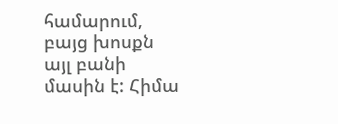համարում, բայց խոսքն այլ բանի մասին է: Հիմա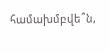համախմբվե՞ն,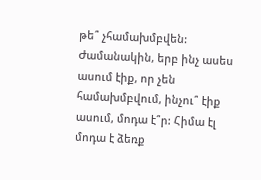թե՞ չհամախմբվեն: Ժամանակին, երբ ինչ ասես ասում էիք, որ չեն համախմբվում, ինչու՞ էիք ասում, մոդա է՞ր: Հիմա էլ մոդա է ձեռք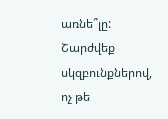առնե՞լը: Շարժվեք սկզբունքներով, ոչ թե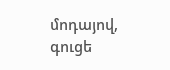մոդայով, գուցե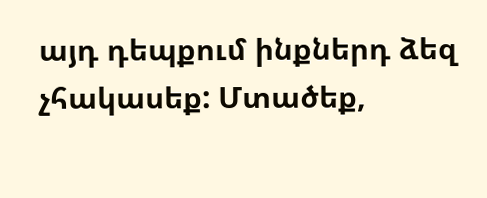այդ դեպքում ինքներդ ձեզ չհակասեք: Մտածեք,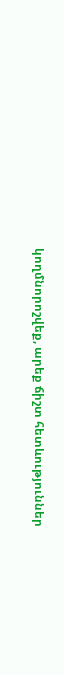կողմնորոշվեք, արեք ճիշտ հետևություններ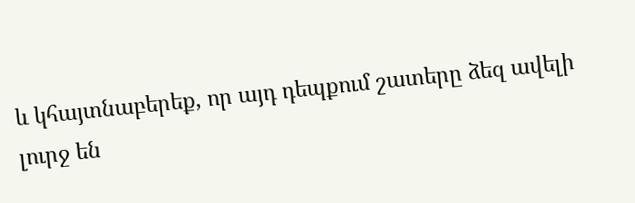և կհայտնաբերեք, որ այդ դեպքում շատերը ձեզ ավելի լուրջ են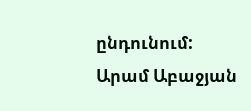ընդունում:
Արամ Աբաջյան